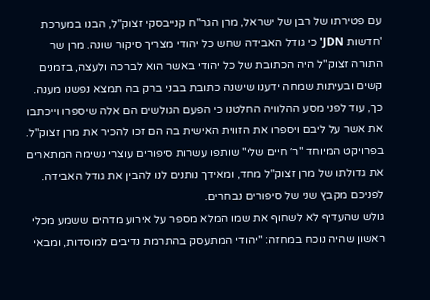עם פטירתו של רבן של ישראל, מרן הגר"ח קנייבסקי זצוק"ל, הבנו במערכת 'חדשות JDN' כי גודל האבידה שחש כל יהודי מצריך סיקור שונה. מרן שר התורה זצוק"ל היה הכתובת של כל יהודי באשר הוא לברכה ולעצה, בזמנים קשים ובעיתות שמחה ידענו שישנה כתובת בבני ברק בה תמצא נפשנו מענה.
כך, עוד לפני מסע ההלוויה החלטנו כי הפעם הגולשים הם אלה שיספרו וייכתבו את אשר על ליבם ויספרו את הזווית האישית בה הם זכו להכיר את מרן זצוק"ל. בפרויקט המיוחד "ר׳ חיים שלי" שותפו עשרות סיפורים עוצרי נשימה המתארים את גדולתו של מרן זצוק"ל מחד, ומאידך נותנים לנו להבין את גודל האבידה. לפניכם מקבץ שני של סיפורים נבחרים.
גולש שהעדיף לא לשחוף את שמו המלא מספר על אירוע מדהים ששמע מכלי ראשון שהיה נוכח במחזה: "יהודי המתעסק בהתרמת נדיבים למוסדות, ומבאי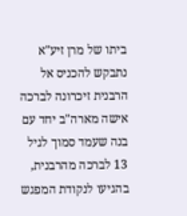ביתו של מרן זיע"א נתבקש להכניס אל הרבנית זיכרונה לברכה אישה מארה"ב יחד עם בנה שעמד סמוך לגיל 13 לברכה מהרבנית, בהגיעו לנקודת המפגש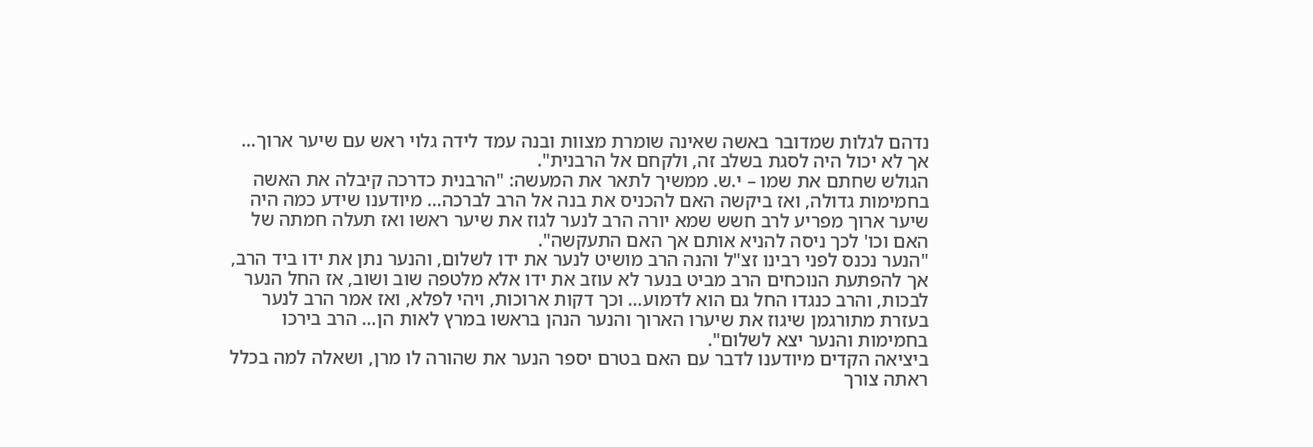נדהם לגלות שמדובר באשה שאינה שומרת מצוות ובנה עמד לידה גלוי ראש עם שיער ארוך… אך לא יכול היה לסגת בשלב זה, ולקחם אל הרבנית".
הגולש שחתם את שמו – י.ש. ממשיך לתאר את המעשה: "הרבנית כדרכה קיבלה את האשה בחמימות גדולה, ואז ביקשה האם להכניס את בנה אל הרב לברכה… מיודענו שידע כמה היה שיער ארוך מפריע לרב חשש שמא יורה הרב לנער לגוז את שיער ראשו ואז תעלה חמתה של האם וכו' לכך ניסה להניא אותם אך האם התעקשה".
"הנער נכנס לפני רבינו זצ"ל והנה הרב מושיט לנער את ידו לשלום, והנער נתן את ידו ביד הרב, אך להפתעת הנוכחים הרב מביט בנער לא עוזב את ידו אלא מלטפה שוב ושוב, אז החל הנער לבכות, והרב כנגדו החל גם הוא לדמוע… וכך דקות ארוכות, ויהי לפלא, ואז אמר הרב לנער בעזרת מתורגמן שיגוז את שיערו הארוך והנער הנהן בראשו במרץ לאות הן… הרב בירכו בחמימות והנער יצא לשלום".
ביציאה הקדים מיודענו לדבר עם האם בטרם יספר הנער את שהורה לו מרן, ושאלה למה בכלל ראתה צורך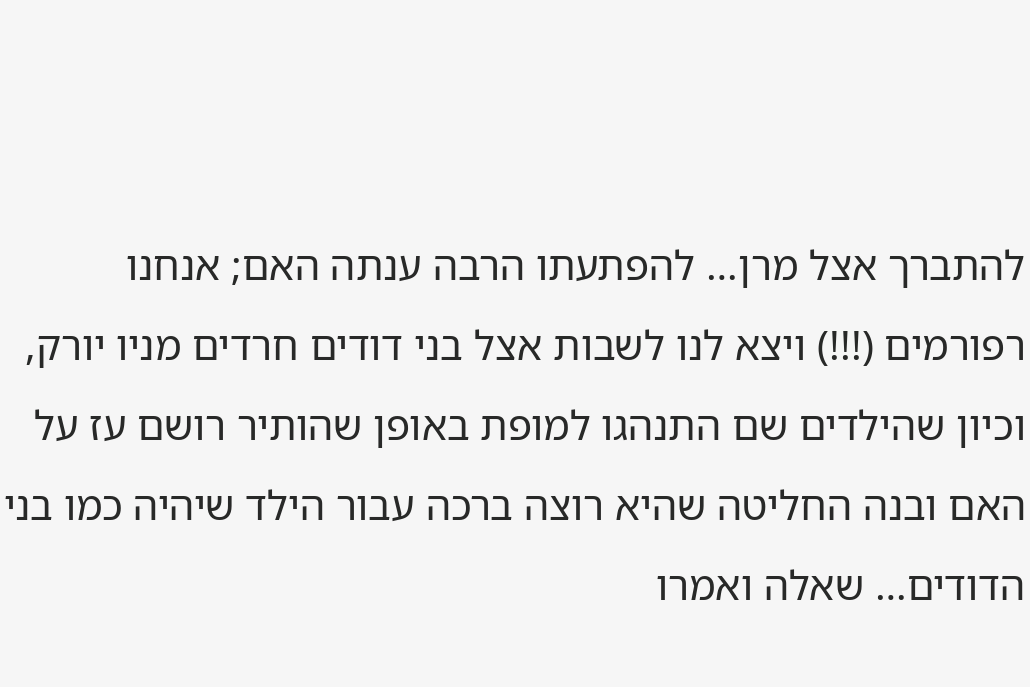להתברך אצל מרן… להפתעתו הרבה ענתה האם; אנחנו רפורמים (!!!) ויצא לנו לשבות אצל בני דודים חרדים מניו יורק, וכיון שהילדים שם התנהגו למופת באופן שהותיר רושם עז על האם ובנה החליטה שהיא רוצה ברכה עבור הילד שיהיה כמו בני הדודים… שאלה ואמרו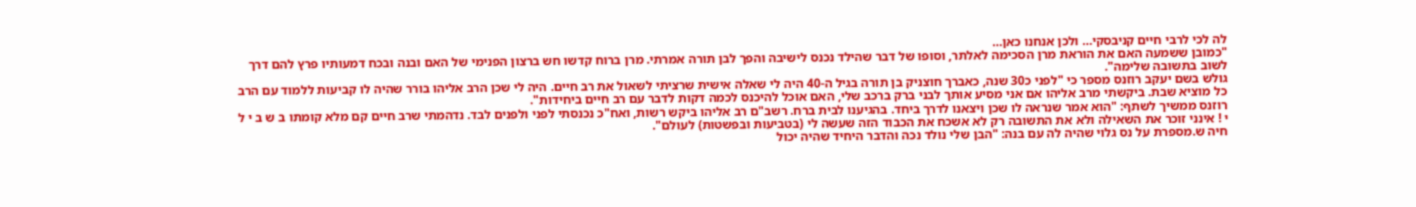לה לכי לרבי חיים קניבסקי… ולכן אנחנו כאן…
"כמובן ששמעה האם את הוראת מרן הסכימה לאלתר, וסופו של דבר שהילד נכנס לישיבה והפך לבן תורה אמרתי. מרן ברוח קדשו חש ברצון הפנימי של האם ובנה ובכח דמעותיו פרץ להם דרך לשוב בתשובה שלימה".
גולש בשם יעקב רוזנס מספר כי "לפני כ30 שנה, כאברך חוצניק בן תורה בגיל ה-40 היה לי שאלה אישית שרציתי לשאול את רב חיים. היה לי שכן הרב אליהו בורר שהיה לו קביעות ללמוד עם הרב כל מוציא שבת. ביקשתי מרב אליהו אם אני מסיע אותך לבני ברק ברכב שלי, האם אוכל להיכנס לכמה דקות לדבר עם רב חיים ביחידות".
רוזנס ממשיך לשתף: "הוא אמר שנראה לו שכן ויצאנו לדרך ביחד. בהגיענו לבית ברח. רשב"ם רב אליהו ביקש רשות, ואח"כ נכנסתי לפני ולפנים לבד. נדהמתי שרב חיים קם מלא קומתו ב ש ב י ל י ! אינני זוכר את השאילה ולא את התשובה רק לא אשכח את הכבוד הזה שעשה לי (בטביעות ובפשטות) לעולם".
חיה ש.מספרת על נס גלוי שהיה לה עם בנה: "הבן שלי נולד נכה והדבר היחיד שהיה יכול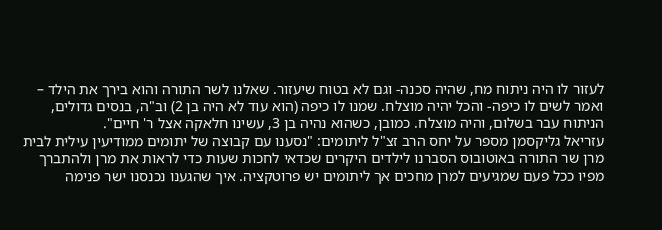לעזור לו היה ניתוח מח, שהיה סכנה- וגם לא בטוח שיעזור. שאלנו לשר התורה והוא בירך את הילד – ואמר לשים לו כיפה- והכל יהיה מוצלח. שמנו לו כיפה (הוא עוד לא היה בן 2) וב"ה, בנסים גדולים, הניתוח עבר בשלום, והיה מוצלח. כמובן, כשהוא נהיה בן 3, עשינו חלאקה אצל ר' חיים".
עזריאל גליקסמן מספר על יחס הרב זצ"ל ליתומים: "נסענו עם קבוצה של יתומים ממודיעין עילית לבית מרן שר התורה באוטובוס הסברנו לילדים היקרים שכדאי לחכות שעות כדי לראות את מרן ולהתברך מפיו ככל פעם שמגיעים למרן מחכים אך ליתומים יש פרוטקציה. איך שהגענו נכנסנו ישר פנימה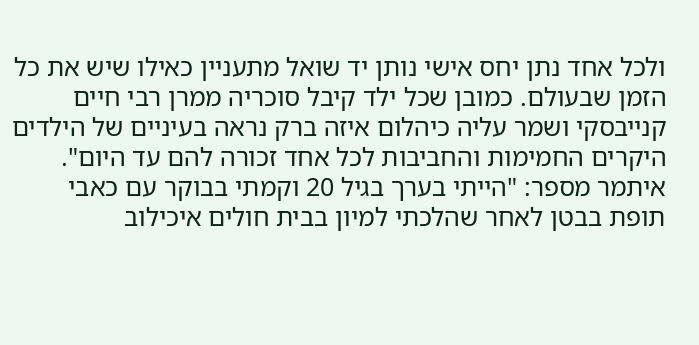ולכל אחד נתן יחס אישי נותן יד שואל מתעניין כאילו שיש את כל הזמן שבעולם. כמובן שכל ילד קיבל סוכריה ממרן רבי חיים קנייבסקי ושמר עליה כיהלום איזה ברק נראה בעיניים של הילדים היקרים החמימות והחביבות לכל אחד זכורה להם עד היום".
איתמר מספר: "הייתי בערך בגיל 20 וקמתי בבוקר עם כאבי תופת בבטן לאחר שהלכתי למיון בבית חולים איכילוב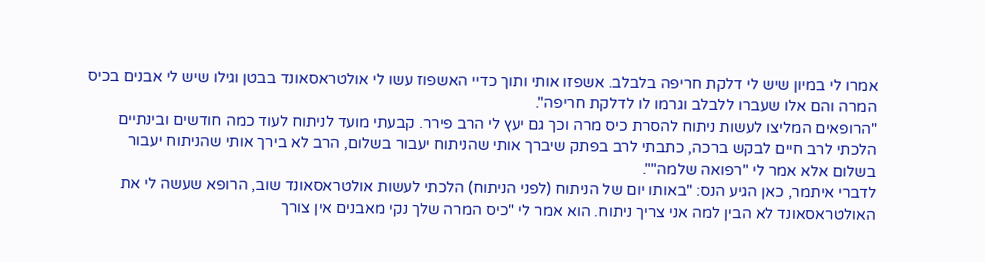אמרו לי במיון שיש לי דלקת חריפה בלבלב. אשפזו אותי ותוך כדיי האשפוז עשו לי אולטראסאונד בבטן וגילו שיש לי אבנים בכיס המרה והם אלו שעברו ללבלב וגרמו לו לדלקת חריפה".
"הרופאים המליצו לעשות ניתוח להסרת כיס מרה וכך גם יעץ לי הרב פירר. קבעתי מועד לניתוח לעוד כמה חודשים ובינתיים הלכתי לרב חיים לבקש ברכה, כתבתי לרב בפתק שיברך אותי שהניתוח יעבור בשלום, הרב לא בירך אותי שהניתוח יעבור בשלום אלא אמר לי "רפואה שלמה"".
לדברי איתמר, כאן הגיע הנס: "באותו יום של הניתוח (לפני הניתוח) הלכתי לעשות אולטראסאונד שוב, הרופא שעשה לי את האולטראסאונד לא הבין למה אני צריך ניתוח. הוא אמר לי "כיס המרה שלך נקי מאבנים אין צורך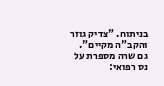בניתוח. "צדיק גוזר והקב"ה מקיים".
גם שרה מספרת על נס רפואי: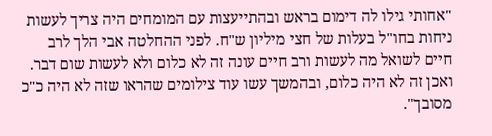"אחותי גילו לה דימום בראש ובהתייעצות עם המומחים היה צריך לעשות ניחות בחו"ל בעלות של חצי מיליון ש"ח. לפני ההחלטה אבי הלך לרב חיים לשואל מה לעשות ורב חיים עונה זה לא כלום ולא לעשות שום דבר. ואכן זה לא היה כלום, ובהמשך עשו עוד צילומים שהראו שזה לא היה כ"כ מסובך".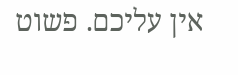אין עליכם. פשוט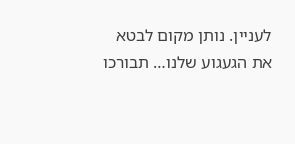לעניין. נותן מקום לבטא את הגעגוע שלנו… תבורכו